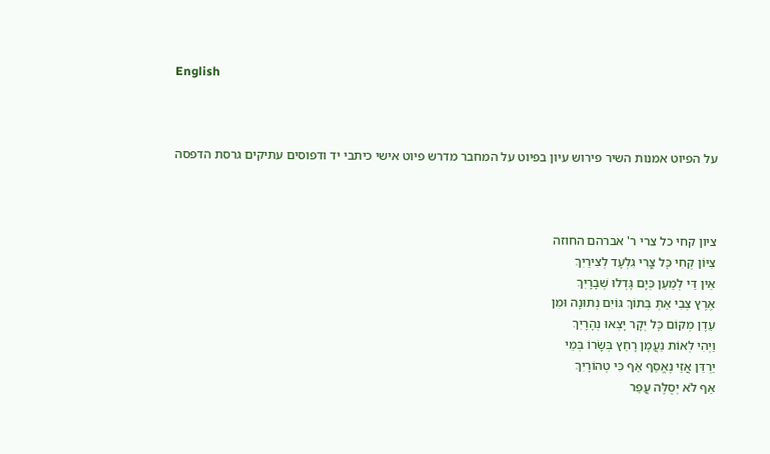English



על הפיוט אמנות השיר פירוש עיון בפיוט על המחבר מדרש פיוט אישי כיתבי יד ודפוסים עתיקים גרסת הדפסה



ציון קחי כל צרי ר' אברהם החוזה
צִיּוֹן קְחִי כָּל צֳרִי גִלְעָד לְצִירַיִךְ
אֵין דַּי לְמַעַן כְּיָם גָּדְלוּ שְׁבָרָיִךְ
אֶרֶץ צְבִי אַתְּ בְּתוֹךְ גּוֹיִם נְתוּנָה וּמִן
עֵדֶן מְקוֹם כָּל יְקָר יָצְאוּ נְהָרָיִךְ
וַיְהִי לְאוֹת נַעֲמָן רָחַץ בְּשָׂרוֹ בְּמֵי
יַרְדֵּן אֲזַי נֶאֱסַף אַף כִּי טְהוֹרָיִךְ
אַף לֹא יְסֻלֶּה עֲפַר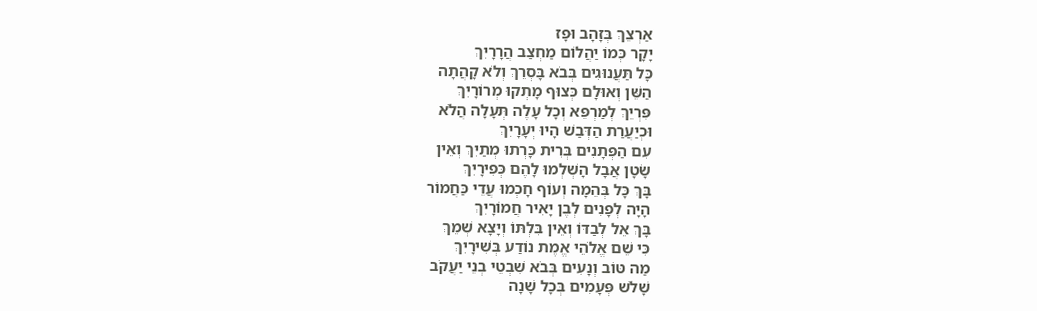אַרְצֵךְ בְּזָהָב וּפָז
יָקָר כְּמוֹ יַהֲלוֹם מַחְצַב הֲרָרָיִךְ
כָּל תַּעֲנוּגִים בְּבֹא בָּסְרֵךְ וְלֹא קָהֲתָה
הַשֵּׁן וְאוּלָם כְּצוּף מָתְקוּ מְרוֹרָיִךְ
פִּרְיֵךְ לְמַרְפֵּא וְכָל עָלֶה תְּעָלָה הֲלֹא
וּכְיַעֲרַת הַדְּבַשׁ הָיוּ יְעָרָיִךְ
עִם הַפְּתָנִים בְּרִית כָּרְתוּ מְתַיִךְ וְאֵין
שָׂטָן אֲבָל הָשְׁלְמוּ לָהֶם כְּפִירָיִךְ
בָּךְ כָּל בְּהֵמָה וְעוֹף חָכְמוּ עֲדֵי כַּחֲמוֹר
הָיָה לְפָנִים לְבֶן יָאִיר חֲמוֹרָיִךְ
בָּךְ אֵל לְבַדּוֹ וְאֵין בִּלְתּוֹ וְיָצָא שְׁמֵךְ
כִּי שֵׁם אֱלֹהֵי אֱמֶת נוֹדַע בְּשִׁירָיִךְ
מַה טּוֹב וְנָעִים בְּבֹא שִׁבְטֵי בְנֵי יַעֲקֹב
שָׁלֹש פְּעָמִים בְּכָל שָׁנָה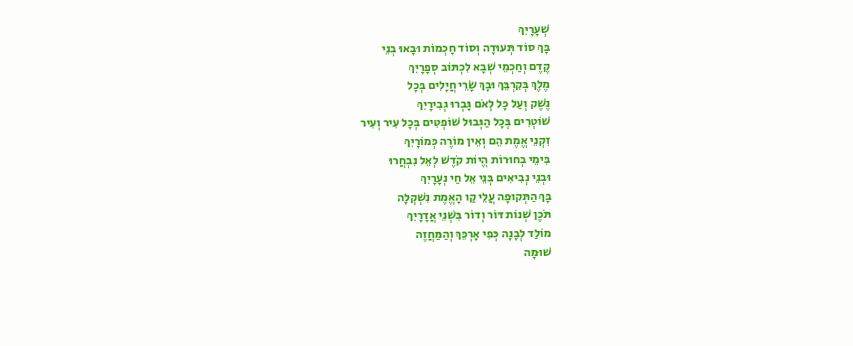שְׁעָרָיִךְ
בָּךְ סוֹד תְּעוּדָה וְסוֹד חָכְמוֹת וּבָאוּ בְנֵי
קֶדֶם וְחַכְמֵי שְׁבָא לִכְתּוֹב סְפָרָיִךְ
מֶלֶךְ בְּקִרְבֵּךְ וּבָךְ שָׂרֵי חֲיָלִים בְּכָל
נֶשֶׁק וְעַל כָּל לְאֹם גָּבְרוּ גְבִירָיִךְ
שׁוֹטְרִים בְּכָל הַגְּבוּל שׁוֹפְטִים בְּכָל עִיר וְעִיר
זִקְנֵי אֱמֶת הֵם וְאֵין מוֹרֶה כְּמוֹרָיִךְ
בִּימֵי בְחוּרוֹת הֱיוֹת קֹדֶשׁ לְאֵל נִבְחֲרוּ
וּבְנֵי נְבִיאִים בְּנֵי אֵל חַי נְעָרָיִךְ
בָּךְ הַתְּקוּפָה עֲלֵי קַו הָאֱמֶת נִשְׁקְלָה
תֹּכֶן שְׁנוֹת דּוֹר וְדוֹר בִּשְׁנֵי אֲדָרָיִךְ
מוֹלַד לְבָנָה כְּפִי אָרְכֵּךְ וְהַמַּחֲזֶה
שׁוּמָה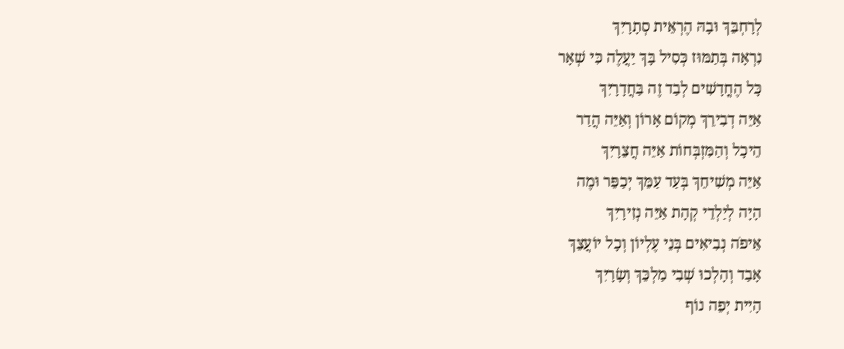לְרָחְבֵּךְ וּבָהּ הֶרְאֵית סְתָרָיִךְ
נִרְאָה בְּתַמּוּז כְּסִיל בָּךְ יַעֲלֶה כִּי שְׁאָר
כָּל הֶחֳדָשִׁים לְבַד זֶה בַּחֲדָרָיִךְ
אַיֵּה דְבִירֵךְ מְקוֹם אָרוֹן וְאַיֵּה הֲדַר
הֵיכָל וְהַמִּזְבְּחוֹת אַיֵּה חֲצֵרָיִךְ
אַיֵּה מְשִׁיחֵךְ בְּעַד עַמֵּךְ יְכַפֵּר וּמֶה
הָיָה לְיַלְדֵי קְהָת אַיֵּה נְזִירָיִךְ
אֵיפֹה נְבִיאִים בְּנֵי עֶלְיוֹן וְכָל יוֹעֲצֵךְ
אָבַד וְהָלְכוּ שְׁבִי מַלְכֵּךְ וְשָׂרָיִךְ
הָיִית יְפֵה נוֹף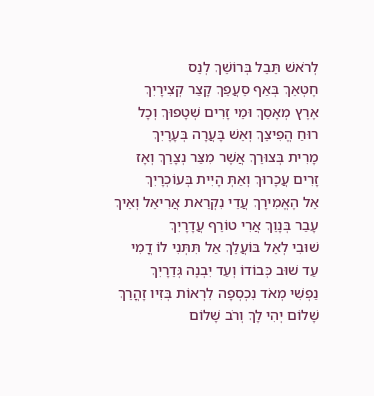לְרֹאשׁ תֵּבֵל בְּרוֹשֵׁךְ לְנֵס
חֶטְאֵךְ בְּאַף סֵעֲפֵךְ קָצַר קְצִירָיִךְ
אֶרֶץ מְאָסֵךְ וּמֵי זָרִים שְׁטָפוּךְ וְכָל
רוּחַ הֱפִיצֵךְ וְאֵשׁ בָּעֲרָה בְּעָרָיִךְ
מָרִית בְּצוּרֵךְ אֲשֶׁר מִצַּר נְצָרֵךְ וְאָז
זָרִים עֲכָרוּךְ וְאַתְּ הָיִית בְּעוֹכְרָיִךְ
אֵל הֶאֱמִירָךְ עֲדֵי נִקְרֵאת אֲרִיאֵל וְאֵיךְ
עָבַר בְּנָוֵךְ אֲרִי טוֹרֵף עֲדָרָיִךְ
שׁוּבִי לְאֵל בּוֹעֲלֵךְ אַל תִּתְּנִי לוֹ דֳמִי
עַד שׁוּב כְּבוֹדוֹ וְעַד יִבְנֶה גְּדֵרָיִךְ
נַפְשִׁי מְאֹד נִכְסְפָה לִרְאוֹת בְּזִיו זָהֳרֵךְ
שָׁלוֹם יְהִי לָךְ וְרֹב שָׁלוֹם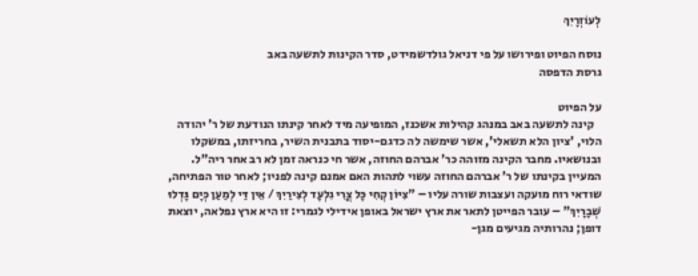לְעוֹזְרָיִךְ

נוסח הפיוט ופירושו על פי דניאל גולדשמידט, סדר הקינות לתשעה באב
גרסת הדפסה

על הפיוט
   קינה לתשעה באב במנהג קהילות אשכנז, המופיעה מיד לאחר קינתו הנודעת של ר' יהודה הלוי, 'ציון הלא תשאלי', אשר שימשה לה כדגם-יסוד בתבנית השיר, בחריזתו, במשקלו ובנושאיו. מחבר הקינה מזוהה כר' אברהם החוזה, אשר חי כנראה זמן לא רב אחר ריה"ל.
המעיין בקינתו של ר' אברהם החוזה עשוי לתהות האם אמנם קינה לפניו; לאחר טור הפתיחה, שודאי רוח מועקה ועצבות שורה עליו – "צִיּוֹן קְחִי כָּל צֳרִי גִלְעָד לְצִירַיִךְ / אֵין דַּי לְמַעַן כְּיָם גָּדְלוּ שְׁבָרָיִךְ" – עובר הפייטן לתאר את ארץ ישראל באופן אידילי לגמרי: זו היא ארץ נפלאה, יוצאת דופן; נהרותיה מגיעים מגן-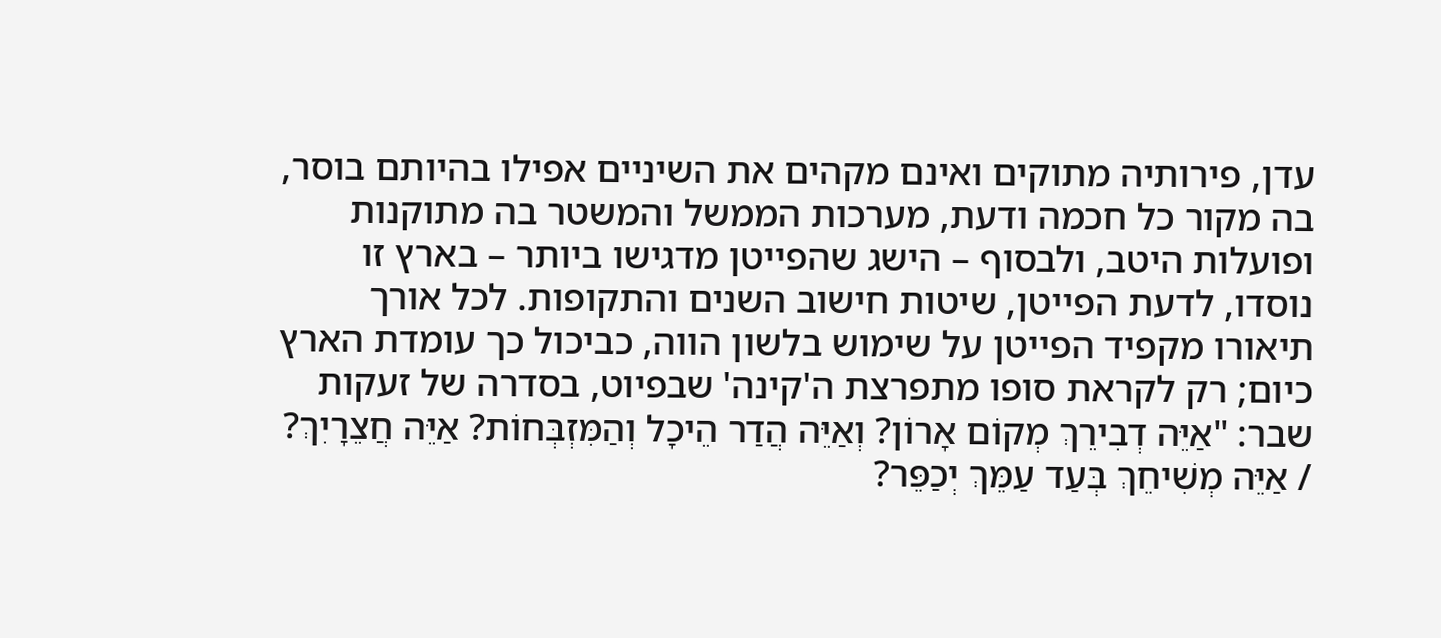עדן, פירותיה מתוקים ואינם מקהים את השיניים אפילו בהיותם בוסר, בה מקור כל חכמה ודעת, מערכות הממשל והמשטר בה מתוקנות ופועלות היטב, ולבסוף – הישג שהפייטן מדגישו ביותר – בארץ זו נוסדו, לדעת הפייטן, שיטות חישוב השנים והתקופות. לכל אורך תיאורו מקפיד הפייטן על שימוש בלשון הווה, כביכול כך עומדת הארץ כיום; רק לקראת סופו מתפרצת ה'קינה' שבפיוט, בסדרה של זעקות שבר: "אַיֵּה דְבִירֵךְ מְקוֹם אָרוֹן? וְאַיֵּה הֲדַר הֵיכָל וְהַמִּזְבְּחוֹת? אַיֵּה חֲצֵרָיִךְ? / אַיֵּה מְשִׁיחֵךְ בְּעַד עַמֵּךְ יְכַפֵּר?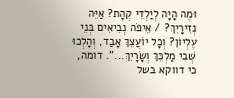וּמֶה הָיָה לְיַלְדֵי קְהָת? אַיֵּה נְזִירָיִךְ? / אֵיפֹה נְבִיאִים בְּנֵי עֶלְיוֹן? וְכָל יוֹעֲצֵךְ אָבַד, וְהָלְכוּ שְׁבִי מַלְכֵּךְ וְשָׂרָיִךְ...". דומה, כי דווקא בשל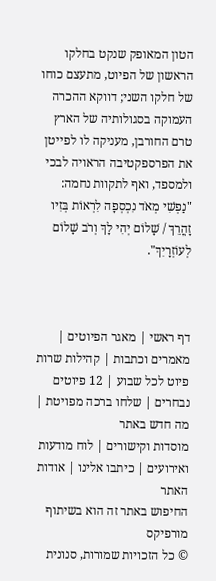הטון המאופק שנקט בחלקו הראשון של הפיוט, מתעצם כוחו של חלקו השני; דווקא ההכרה העמוקה בסגולותיה של הארץ טרם החורבן, מעניקה לו לפייטן את הפרספקטיבה הראויה לבכי ולמספד, ואף לתקוות נחמה: "נַפְשִׁי מְאֹד נִכְסְפָה לִרְאוֹת בְּזִיו זָהֳרֵךְ / שָׁלוֹם יְהִי לָךְ וְרֹב שָׁלוֹם לְעוֹזְרָיִךְ".



דף ראשי | מאגר הפיוטים | מאמרים וכתבות | קהילות שרות
פיוט לכל שבוע | 12 פיוטים נבחרים | שלחו ברכה מפויטת | מה חדש באתר
מוסדות וקישורים | לוח מודעות ואירועים | כיתבו אלינו | אודות האתר
החיפוש באתר זה הוא בשיתוף מורפיקס
© כל הזכויות שמורות, סנונית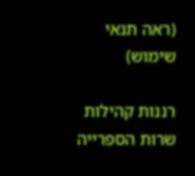(ראה תנאי שימוש)

רננות קהילות שרות הספרייה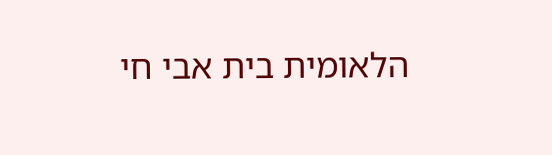הלאומית בית אבי חי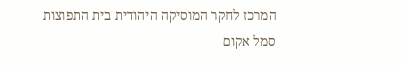המרכז לחקר המוסיקה היהודית בית התפוצות
סמל אקום